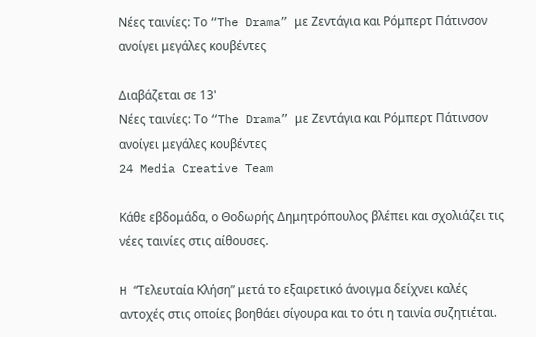Νέες ταινίες: Το “The Drama” με Ζεντάγια και Ρόμπερτ Πάτινσον ανοίγει μεγάλες κουβέντες

Διαβάζεται σε 13'
Νέες ταινίες: Το “The Drama” με Ζεντάγια και Ρόμπερτ Πάτινσον ανοίγει μεγάλες κουβέντες
24 Media Creative Team

Κάθε εβδομάδα, ο Θοδωρής Δημητρόπουλος βλέπει και σχολιάζει τις νέες ταινίες στις αίθουσες.

H “Τελευταία Κλήση” μετά το εξαιρετικό άνοιγμα δείχνει καλές αντοχές στις οποίες βοηθάει σίγουρα και το ότι η ταινία συζητιέται.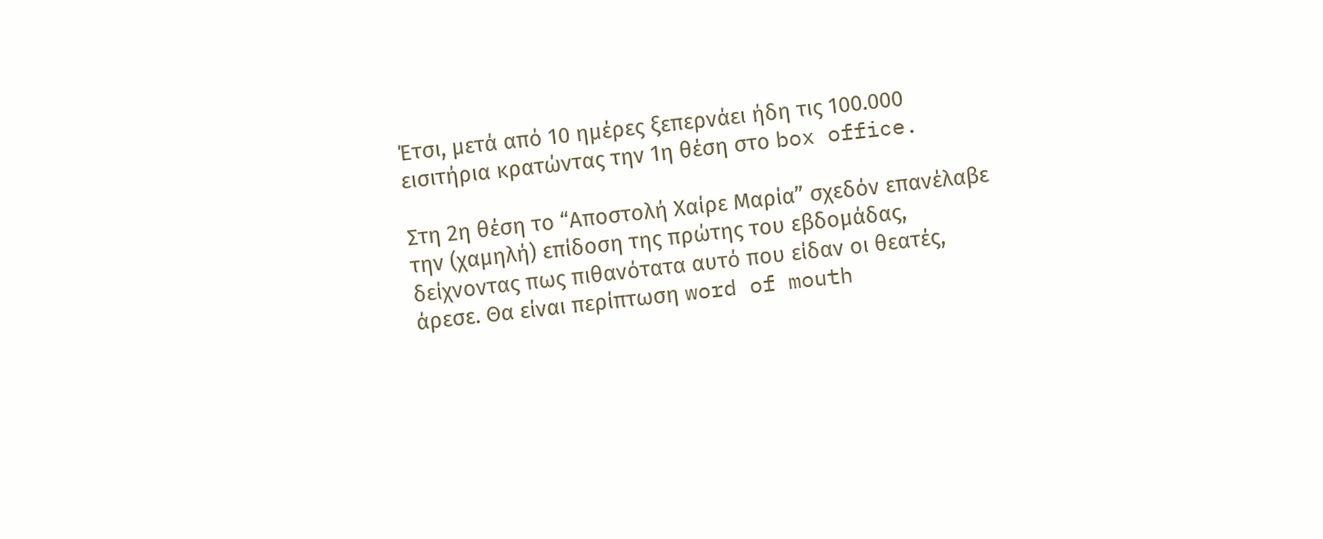Έτσι, μετά από 10 ημέρες ξεπερνάει ήδη τις 100.000 εισιτήρια κρατώντας την 1η θέση στο box office.

Στη 2η θέση το “Αποστολή Χαίρε Μαρία” σχεδόν επανέλαβε την (χαμηλή) επίδοση της πρώτης του εβδομάδας, δείχνοντας πως πιθανότατα αυτό που είδαν οι θεατές, άρεσε. Θα είναι περίπτωση word of mouth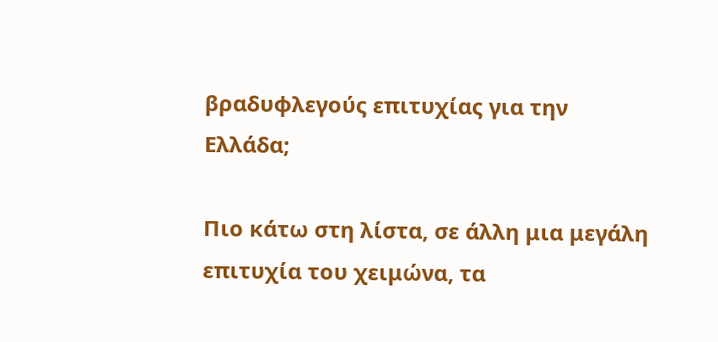βραδυφλεγούς επιτυχίας για την Ελλάδα;

Πιο κάτω στη λίστα, σε άλλη μια μεγάλη επιτυχία του χειμώνα, τα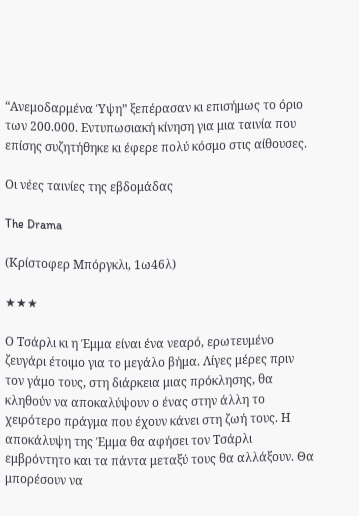“Ανεμοδαρμένα Ύψη” ξεπέρασαν κι επισήμως το όριο των 200.000. Εντυπωσιακή κίνηση για μια ταινία που επίσης συζητήθηκε κι έφερε πολύ κόσμο στις αίθουσες.

Οι νέες ταινίες της εβδομάδας

The Drama

(Κρίστοφερ Μπόργκλι, 1ω46λ)

★★★

Ο Τσάρλι κι η Έμμα είναι ένα νεαρό, ερωτευμένο ζευγάρι έτοιμο για το μεγάλο βήμα. Λίγες μέρες πριν τον γάμο τους, στη διάρκεια μιας πρόκλησης, θα κληθούν να αποκαλύψουν ο ένας στην άλλη το χειρότερο πράγμα που έχουν κάνει στη ζωή τους. Η αποκάλυψη της Έμμα θα αφήσει τον Τσάρλι εμβρόντητο και τα πάντα μεταξύ τους θα αλλάξουν. Θα μπορέσουν να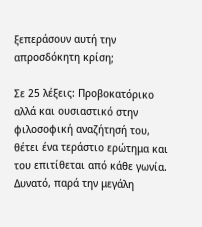ξεπεράσουν αυτή την απροσδόκητη κρίση;

Σε 25 λέξεις: Προβοκατόρικο αλλά και ουσιαστικό στην φιλοσοφική αναζήτησή του, θέτει ένα τεράστιο ερώτημα και του επιτίθεται από κάθε γωνία. Δυνατό, παρά την μεγάλη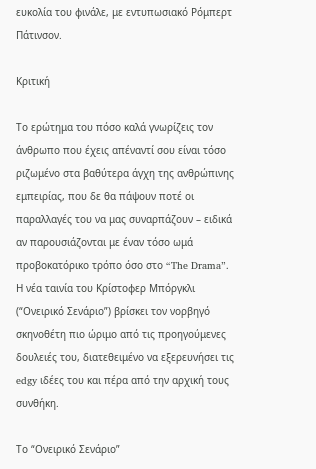ευκολία του φινάλε, με εντυπωσιακό Ρόμπερτ Πάτινσον.

Κριτική

Το ερώτημα του πόσο καλά γνωρίζεις τον άνθρωπο που έχεις απέναντί σου είναι τόσο ριζωμένο στα βαθύτερα άγχη της ανθρώπινης εμπειρίας, που δε θα πάψουν ποτέ οι παραλλαγές του να μας συναρπάζουν – ειδικά αν παρουσιάζονται με έναν τόσο ωμά προβοκατόρικο τρόπο όσο στο “The Drama”. Η νέα ταινία του Κρίστοφερ Μπόργκλι (“Ονειρικό Σενάριο”) βρίσκει τον νορβηγό σκηνοθέτη πιο ώριμο από τις προηγούμενες δουλειές του, διατεθειμένο να εξερευνήσει τις edgy ιδέες του και πέρα από την αρχική τους συνθήκη.

Το “Ονειρικό Σενάριο”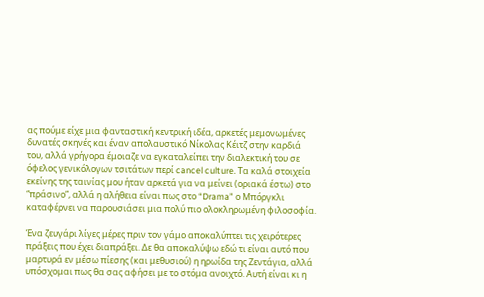ας πούμε είχε μια φανταστική κεντρική ιδέα, αρκετές μεμονωμένες δυνατές σκηνές και έναν απολαυστικό Νίκολας Κέιτζ στην καρδιά του, αλλά γρήγορα έμοιαζε να εγκαταλείπει την διαλεκτική του σε όφελος γενικόλογων τσιτάτων περί cancel culture. Τα καλά στοιχεία εκείνης της ταινίας μου ήταν αρκετά για να μείνει (οριακά έστω) στο “πράσινο”, αλλά η αλήθεια είναι πως στο “Drama” ο Μπόργκλι καταφέρνει να παρουσιάσει μια πολύ πιο ολοκληρωμένη φιλοσοφία.

Ένα ζευγάρι λίγες μέρες πριν τον γάμο αποκαλύπτει τις χειρότερες πράξεις που έχει διαπράξει. Δε θα αποκαλύψω εδώ τι είναι αυτό που μαρτυρά εν μέσω πίεσης (και μεθυσιού) η ηρωίδα της Ζεντάγια, αλλά υπόσχομαι πως θα σας αφήσει με το στόμα ανοιχτό. Αυτή είναι κι η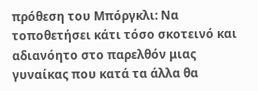πρόθεση του Μπόργκλι: Να τοποθετήσει κάτι τόσο σκοτεινό και αδιανόητο στο παρελθόν μιας γυναίκας που κατά τα άλλα θα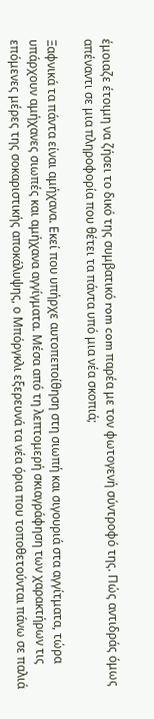έμοιαζε έτοιμη να ζήσει το δικό της συμβατικό rom com παρέα με τον φωτογενή σύντροφό της. Πώς αντιδράς όμως απέναντι σε μια πληροφορία που θέτει τα πάντα υπό μια νέα σκοπιά;

Ξαφνικά τα πάντα είναι αμήχανα. Εκεί που υπήρχε αυτοπεποίθηση στη σιωπή και σιγουριά στα αγγίτματα, τώρα υπάρχουν αμήχανες σιωπές και αμήχανα αγγίγματα. Μέσα από τη λεπτομερή σκιαγράφηση των χαρακτήρων τις επόμενες μέρες της σοκαριστικής αποκάλυψης, ο Μπόργκλι εξερευνά τα νέα όρια που τοποθετούνται πάνω σε παλιά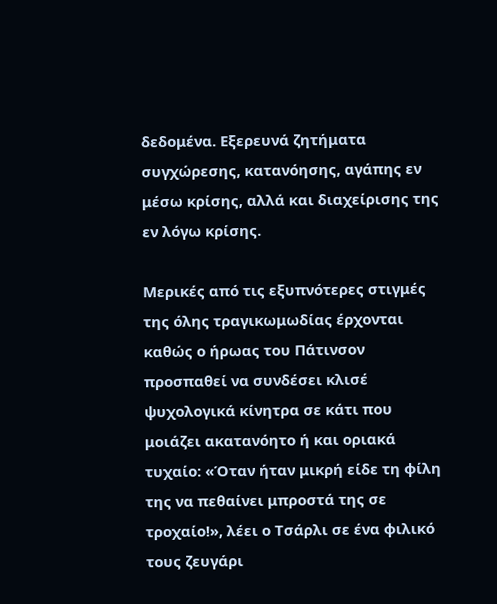δεδομένα. Εξερευνά ζητήματα συγχώρεσης, κατανόησης, αγάπης εν μέσω κρίσης, αλλά και διαχείρισης της εν λόγω κρίσης.

Μερικές από τις εξυπνότερες στιγμές της όλης τραγικωμωδίας έρχονται καθώς ο ήρωας του Πάτινσον προσπαθεί να συνδέσει κλισέ ψυχολογικά κίνητρα σε κάτι που μοιάζει ακατανόητο ή και οριακά τυχαίο: «Όταν ήταν μικρή είδε τη φίλη της να πεθαίνει μπροστά της σε τροχαίο!», λέει ο Τσάρλι σε ένα φιλικό τους ζευγάρι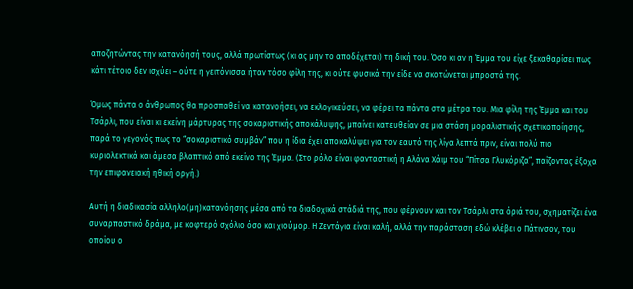αποζητώντας την κατανόησή τους, αλλά πρωτίστως (κι ας μην το αποδέχεται) τη δική του. Όσο κι αν η Έμμα του είχε ξεκαθαρίσει πως κάτι τέτοιο δεν ισχύει – ούτε η γειτόνισσα ήταν τόσο φίλη της, κι ούτε φυσικά την είδε να σκοτώνεται μπροστά της.

Όμως πάντα ο άνθρωπος θα προσπαθεί να κατανοήσει, να εκλογικεύσει, να φέρει τα πάντα στα μέτρα του. Μια φίλη της Έμμα και του Τσάρλι, που είναι κι εκείνη μάρτυρας της σοκαριστικής αποκάλυψης, μπαίνει κατευθείαν σε μια στάση μοραλιστικής σχετικοποίησης, παρά το γεγονός πως το “σοκαριστικό συμβάν” που η ίδια έχει αποκαλύψει για τον εαυτό της λίγα λεπτά πριν, είναι πολύ πιο κυριολεκτικά και άμεσα βλαπτικό από εκείνο της Έμμα. (Στο ρόλο είναι φανταστική η Αλάνα Χάιμ του “Πίτσα Γλυκόριζα”, παίζοντας έξοχα την επιφανειακή ηθική οργή.)

Αυτή η διαδικασία αλληλο(μη)κατανόησης μέσα από τα διαδοχικά στάδιά της, που φέρνουν και τον Τσάρλι στα όριά του, σχηματίζει ένα συναρπαστικό δράμα, με κοφτερό σχόλιο όσο και χιούμορ. Η Ζεντάγια είναι καλή, αλλά την παράσταση εδώ κλέβει ο Πάτινσον, του οποίου ο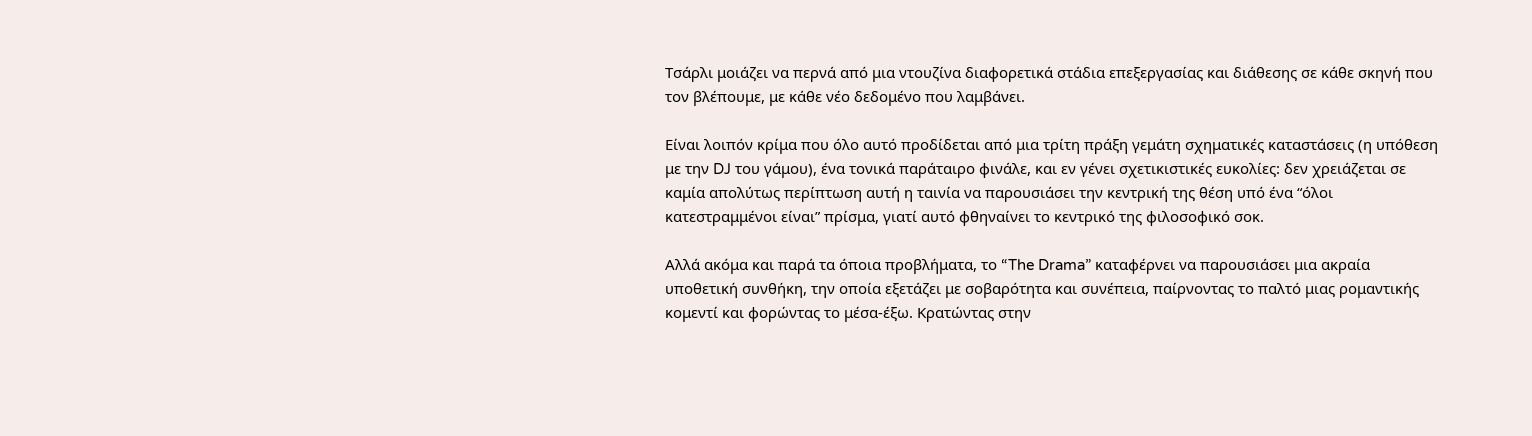Τσάρλι μοιάζει να περνά από μια ντουζίνα διαφορετικά στάδια επεξεργασίας και διάθεσης σε κάθε σκηνή που τον βλέπουμε, με κάθε νέο δεδομένο που λαμβάνει.

Είναι λοιπόν κρίμα που όλο αυτό προδίδεται από μια τρίτη πράξη γεμάτη σχηματικές καταστάσεις (η υπόθεση με την DJ του γάμου), ένα τονικά παράταιρο φινάλε, και εν γένει σχετικιστικές ευκολίες: δεν χρειάζεται σε καμία απολύτως περίπτωση αυτή η ταινία να παρουσιάσει την κεντρική της θέση υπό ένα “όλοι κατεστραμμένοι είναι” πρίσμα, γιατί αυτό φθηναίνει το κεντρικό της φιλοσοφικό σοκ.

Αλλά ακόμα και παρά τα όποια προβλήματα, το “The Drama” καταφέρνει να παρουσιάσει μια ακραία υποθετική συνθήκη, την οποία εξετάζει με σοβαρότητα και συνέπεια, παίρνοντας το παλτό μιας ρομαντικής κομεντί και φορώντας το μέσα-έξω. Κρατώντας στην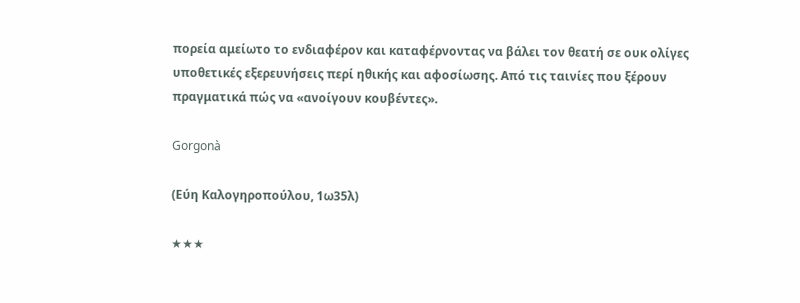πορεία αμείωτο το ενδιαφέρον και καταφέρνοντας να βάλει τον θεατή σε ουκ ολίγες υποθετικές εξερευνήσεις περί ηθικής και αφοσίωσης. Από τις ταινίες που ξέρουν πραγματικά πώς να «ανοίγουν κουβέντες».

Gorgonà

(Εύη Καλογηροπούλου, 1ω35λ)

★★★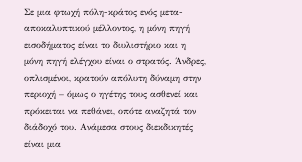Σε μια φτωχή πόλη-κράτος ενός μετα-αποκαλυπτικού μέλλοντος, η μόνη πηγή εισοδήματος είναι το διυλιστήριο και η μόνη πηγή ελέγχου είναι ο στρατός. Άνδρες, οπλισμένοι, κρατούν απόλυτη δύναμη στην περιοχή – όμως ο ηγέτης τους ασθενεί και πρόκειται να πεθάνει, οπότε αναζητά τον διάδοχό του. Ανάμεσα στους διεκδικητές είναι μια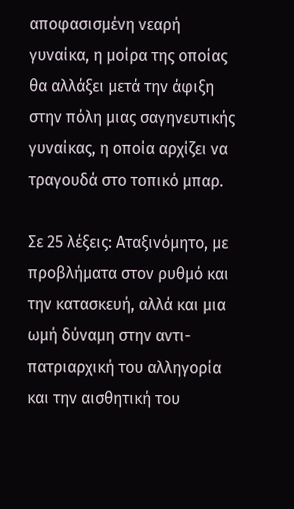αποφασισμένη νεαρή γυναίκα, η μοίρα της οποίας θα αλλάξει μετά την άφιξη στην πόλη μιας σαγηνευτικής γυναίκας, η οποία αρχίζει να τραγουδά στο τοπικό μπαρ.

Σε 25 λέξεις: Αταξινόμητο, με προβλήματα στον ρυθμό και την κατασκευή, αλλά και μια ωμή δύναμη στην αντι-πατριαρχική του αλληγορία και την αισθητική του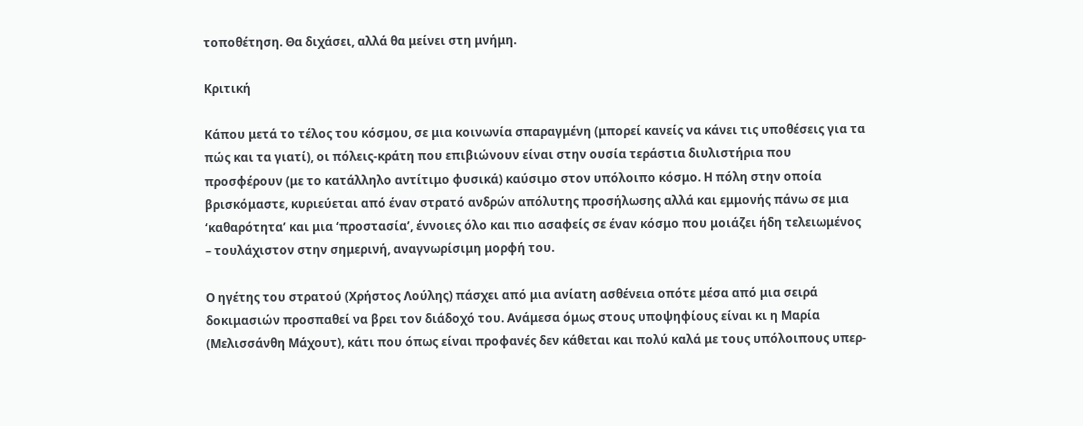τοποθέτηση. Θα διχάσει, αλλά θα μείνει στη μνήμη.

Κριτική

Κάπου μετά το τέλος του κόσμου, σε μια κοινωνία σπαραγμένη (μπορεί κανείς να κάνει τις υποθέσεις για τα πώς και τα γιατί), οι πόλεις-κράτη που επιβιώνουν είναι στην ουσία τεράστια διυλιστήρια που προσφέρουν (με το κατάλληλο αντίτιμο φυσικά) καύσιμο στον υπόλοιπο κόσμο. Η πόλη στην οποία βρισκόμαστε, κυριεύεται από έναν στρατό ανδρών απόλυτης προσήλωσης αλλά και εμμονής πάνω σε μια ‘καθαρότητα’ και μια ‘προστασία’, έννοιες όλο και πιο ασαφείς σε έναν κόσμο που μοιάζει ήδη τελειωμένος – τουλάχιστον στην σημερινή, αναγνωρίσιμη μορφή του.

Ο ηγέτης του στρατού (Χρήστος Λούλης) πάσχει από μια ανίατη ασθένεια οπότε μέσα από μια σειρά δοκιμασιών προσπαθεί να βρει τον διάδοχό του. Ανάμεσα όμως στους υποψηφίους είναι κι η Μαρία (Μελισσάνθη Μάχουτ), κάτι που όπως είναι προφανές δεν κάθεται και πολύ καλά με τους υπόλοιπους υπερ-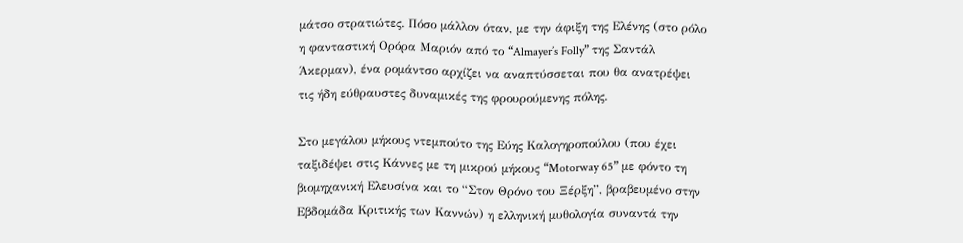μάτσο στρατιώτες. Πόσο μάλλον όταν, με την άφιξη της Ελένης (στο ρόλο η φανταστική Ορόρα Μαριόν από το “Almayer’s Folly” της Σαντάλ Άκερμαν), ένα ρομάντσο αρχίζει να αναπτύσσεται που θα ανατρέψει τις ήδη εύθραυστες δυναμικές της φρουρούμενης πόλης.

Στο μεγάλου μήκους ντεμπούτο της Εύης Καλογηροπούλου (που έχει ταξιδέψει στις Κάννες με τη μικρού μήκους “Motorway 65” με φόντο τη βιομηχανική Ελευσίνα και το “Στον Θρόνο του Ξέρξη”, βραβευμένο στην Εβδομάδα Κριτικής των Καννών) η ελληνική μυθολογία συναντά την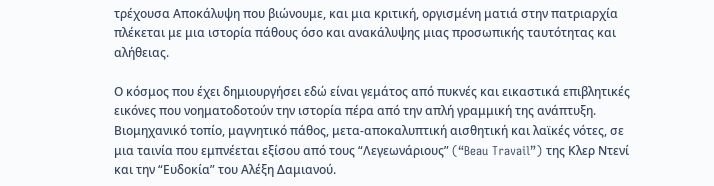τρέχουσα Αποκάλυψη που βιώνουμε, και μια κριτική, οργισμένη ματιά στην πατριαρχία πλέκεται με μια ιστορία πάθους όσο και ανακάλυψης μιας προσωπικής ταυτότητας και αλήθειας.

Ο κόσμος που έχει δημιουργήσει εδώ είναι γεμάτος από πυκνές και εικαστικά επιβλητικές εικόνες που νοηματοδοτούν την ιστορία πέρα από την απλή γραμμική της ανάπτυξη. Βιομηχανικό τοπίο, μαγνητικό πάθος, μετα-αποκαλυπτική αισθητική και λαϊκές νότες, σε μια ταινία που εμπνέεται εξίσου από τους “Λεγεωνάριους” (“Beau Travail”) της Κλερ Ντενί και την “Ευδοκία” του Αλέξη Δαμιανού.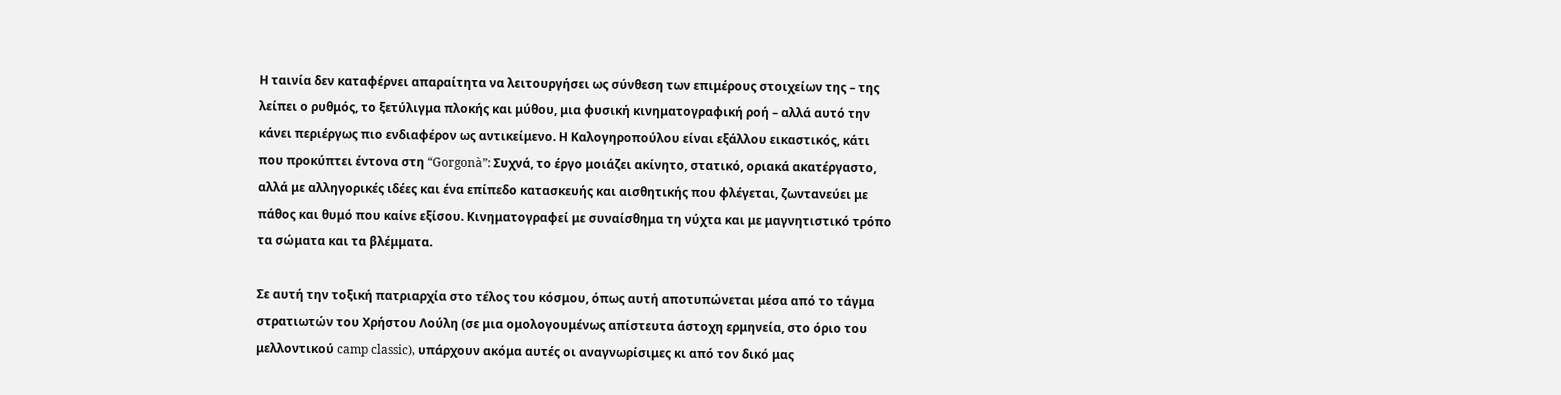Η ταινία δεν καταφέρνει απαραίτητα να λειτουργήσει ως σύνθεση των επιμέρους στοιχείων της – της λείπει ο ρυθμός, το ξετύλιγμα πλοκής και μύθου, μια φυσική κινηματογραφική ροή – αλλά αυτό την κάνει περιέργως πιο ενδιαφέρον ως αντικείμενο. Η Καλογηροπούλου είναι εξάλλου εικαστικός, κάτι που προκύπτει έντονα στη “Gorgonà”: Συχνά, το έργο μοιάζει ακίνητο, στατικό, οριακά ακατέργαστο, αλλά με αλληγορικές ιδέες και ένα επίπεδο κατασκευής και αισθητικής που φλέγεται, ζωντανεύει με πάθος και θυμό που καίνε εξίσου. Κινηματογραφεί με συναίσθημα τη νύχτα και με μαγνητιστικό τρόπο τα σώματα και τα βλέμματα.

Σε αυτή την τοξική πατριαρχία στο τέλος του κόσμου, όπως αυτή αποτυπώνεται μέσα από το τάγμα στρατιωτών του Χρήστου Λούλη (σε μια ομολογουμένως απίστευτα άστοχη ερμηνεία, στο όριο του μελλοντικού camp classic), υπάρχουν ακόμα αυτές οι αναγνωρίσιμες κι από τον δικό μας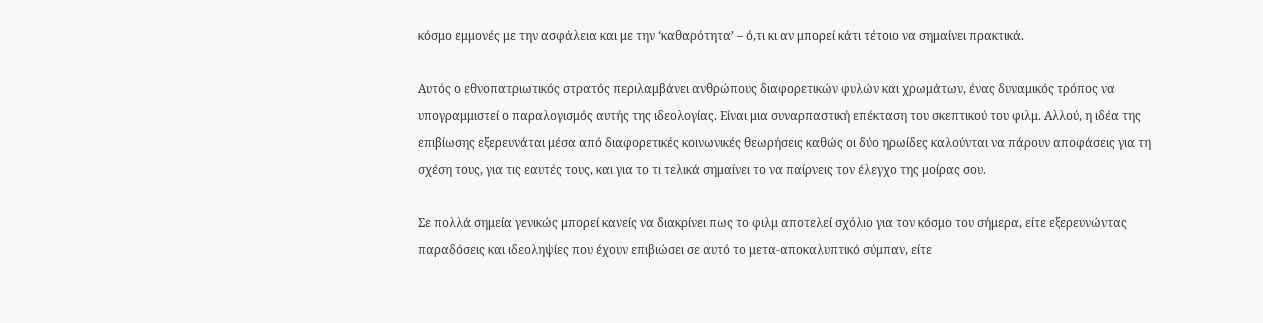κόσμο εμμονές με την ασφάλεια και με την ‘καθαρότητα’ – ό,τι κι αν μπορεί κάτι τέτοιο να σημαίνει πρακτικά.

Αυτός ο εθνοπατριωτικός στρατός περιλαμβάνει ανθρώπους διαφορετικών φυλών και χρωμάτων, ένας δυναμικός τρόπος να υπογραμμιστεί ο παραλογισμός αυτής της ιδεολογίας. Είναι μια συναρπαστική επέκταση του σκεπτικού του φιλμ. Αλλού, η ιδέα της επιβίωσης εξερευνάται μέσα από διαφορετικές κοινωνικές θεωρήσεις καθώς οι δύο ηρωίδες καλούνται να πάρουν αποφάσεις για τη σχέση τους, για τις εαυτές τους, και για το τι τελικά σημαίνει το να παίρνεις τον έλεγχο της μοίρας σου.

Σε πολλά σημεία γενικώς μπορεί κανείς να διακρίνει πως το φιλμ αποτελεί σχόλιο για τον κόσμο του σήμερα, είτε εξερευνώντας παραδόσεις και ιδεοληψίες που έχουν επιβιώσει σε αυτό το μετα-αποκαλυπτικό σύμπαν, είτε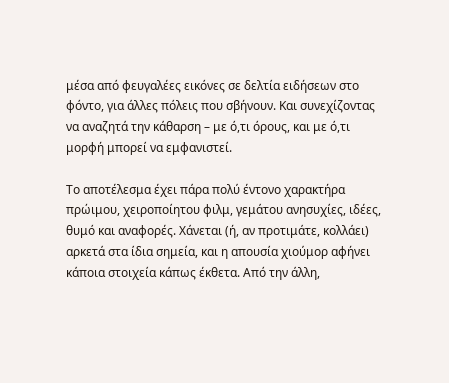μέσα από φευγαλέες εικόνες σε δελτία ειδήσεων στο φόντο, για άλλες πόλεις που σβήνουν. Και συνεχίζοντας να αναζητά την κάθαρση – με ό,τι όρους, και με ό,τι μορφή μπορεί να εμφανιστεί.

Το αποτέλεσμα έχει πάρα πολύ έντονο χαρακτήρα πρώιμου, χειροποίητου φιλμ, γεμάτου ανησυχίες, ιδέες, θυμό και αναφορές. Χάνεται (ή, αν προτιμάτε, κολλάει) αρκετά στα ίδια σημεία, και η απουσία χιούμορ αφήνει κάποια στοιχεία κάπως έκθετα. Από την άλλη,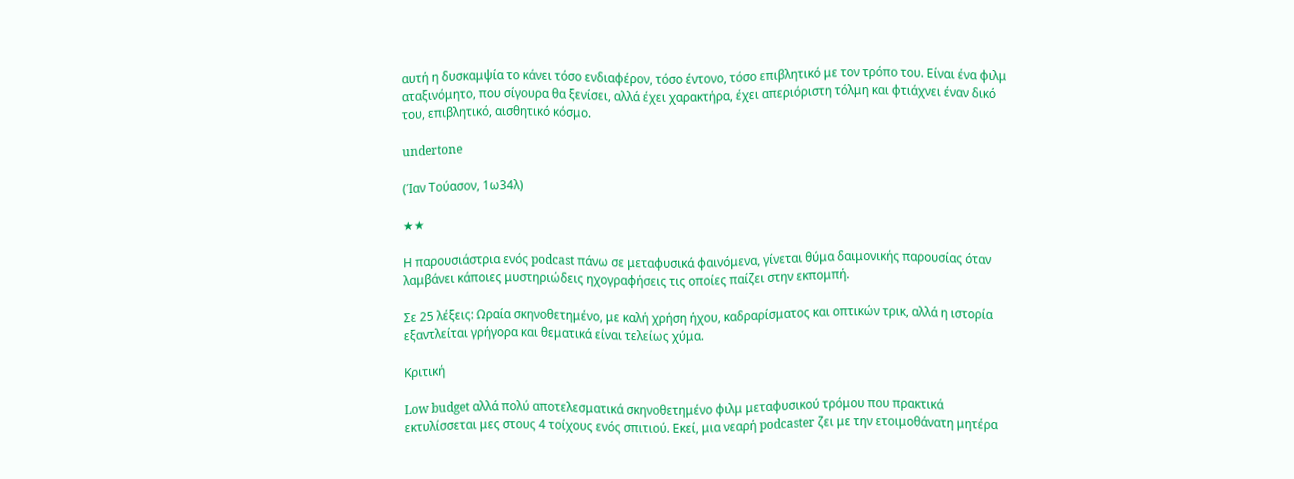αυτή η δυσκαμψία το κάνει τόσο ενδιαφέρον, τόσο έντονο, τόσο επιβλητικό με τον τρόπο του. Είναι ένα φιλμ αταξινόμητο, που σίγουρα θα ξενίσει, αλλά έχει χαρακτήρα, έχει απεριόριστη τόλμη και φτιάχνει έναν δικό του, επιβλητικό, αισθητικό κόσμο.

undertone

(Ίαν Τούασον, 1ω34λ)

★★

Η παρουσιάστρια ενός podcast πάνω σε μεταφυσικά φαινόμενα, γίνεται θύμα δαιμονικής παρουσίας όταν λαμβάνει κάποιες μυστηριώδεις ηχογραφήσεις τις οποίες παίζει στην εκπομπή.

Σε 25 λέξεις: Ωραία σκηνοθετημένο, με καλή χρήση ήχου, καδραρίσματος και οπτικών τρικ, αλλά η ιστορία εξαντλείται γρήγορα και θεματικά είναι τελείως χύμα.

Κριτική

Low budget αλλά πολύ αποτελεσματικά σκηνοθετημένο φιλμ μεταφυσικού τρόμου που πρακτικά εκτυλίσσεται μες στους 4 τοίχους ενός σπιτιού. Εκεί, μια νεαρή podcaster ζει με την ετοιμοθάνατη μητέρα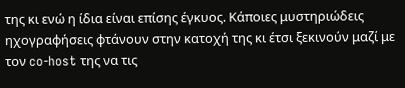της κι ενώ η ίδια είναι επίσης έγκυος. Κάποιες μυστηριώδεις ηχογραφήσεις φτάνουν στην κατοχή της κι έτσι ξεκινούν μαζί με τον co-host της να τις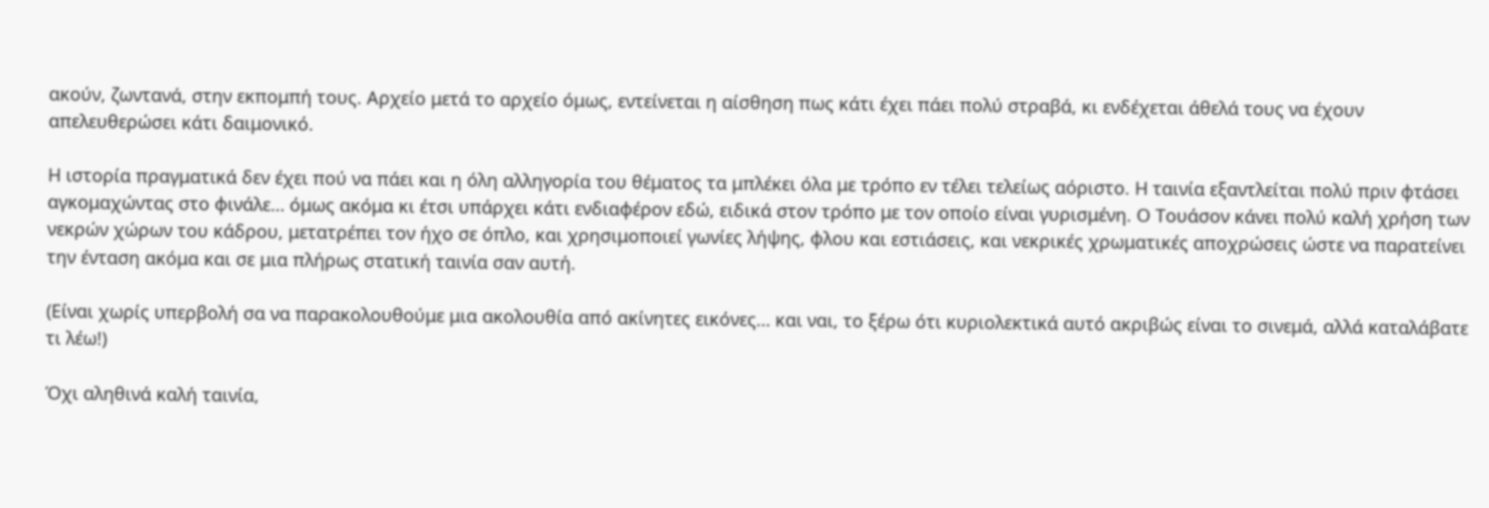ακούν, ζωντανά, στην εκπομπή τους. Αρχείο μετά το αρχείο όμως, εντείνεται η αίσθηση πως κάτι έχει πάει πολύ στραβά, κι ενδέχεται άθελά τους να έχουν απελευθερώσει κάτι δαιμονικό.

Η ιστορία πραγματικά δεν έχει πού να πάει και η όλη αλληγορία του θέματος τα μπλέκει όλα με τρόπο εν τέλει τελείως αόριστο. Η ταινία εξαντλείται πολύ πριν φτάσει αγκομαχώντας στο φινάλε… όμως ακόμα κι έτσι υπάρχει κάτι ενδιαφέρον εδώ, ειδικά στον τρόπο με τον οποίο είναι γυρισμένη. Ο Τουάσον κάνει πολύ καλή χρήση των νεκρών χώρων του κάδρου, μετατρέπει τον ήχο σε όπλο, και χρησιμοποιεί γωνίες λήψης, φλου και εστιάσεις, και νεκρικές χρωματικές αποχρώσεις ώστε να παρατείνει την ένταση ακόμα και σε μια πλήρως στατική ταινία σαν αυτή.

(Είναι χωρίς υπερβολή σα να παρακολουθούμε μια ακολουθία από ακίνητες εικόνες… και ναι, το ξέρω ότι κυριολεκτικά αυτό ακριβώς είναι το σινεμά, αλλά καταλάβατε τι λέω!)

Όχι αληθινά καλή ταινία,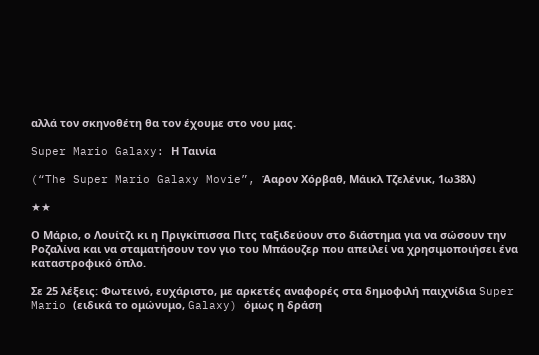αλλά τον σκηνοθέτη θα τον έχουμε στο νου μας.

Super Mario Galaxy: Η Ταινία

(“The Super Mario Galaxy Movie”, Άαρον Χόρβαθ, Μάικλ Τζελένικ, 1ω38λ)

★★

Ο Μάριο, ο Λουίτζι κι η Πριγκίπισσα Πιτς ταξιδεύουν στο διάστημα για να σώσουν την Ροζαλίνα και να σταματήσουν τον γιο του Μπάουζερ που απειλεί να χρησιμοποιήσει ένα καταστροφικό όπλο.

Σε 25 λέξεις: Φωτεινό, ευχάριστο, με αρκετές αναφορές στα δημοφιλή παιχνίδια Super Mario (ειδικά το ομώνυμο, Galaxy) όμως η δράση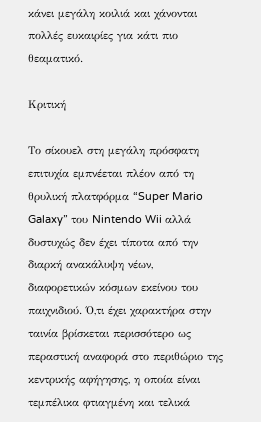κάνει μεγάλη κοιλιά και χάνονται πολλές ευκαιρίες για κάτι πιο θεαματικό.

Κριτική

Το σίκουελ στη μεγάλη πρόσφατη επιτυχία εμπνέεται πλέον από τη θρυλική πλατφόρμα “Super Mario Galaxy” του Nintendo Wii αλλά δυστυχώς δεν έχει τίποτα από την διαρκή ανακάλυψη νέων, διαφορετικών κόσμων εκείνου του παιχνιδιού. Ό,τι έχει χαρακτήρα στην ταινία βρίσκεται περισσότερο ως περαστική αναφορά στο περιθώριο της κεντρικής αφήγησης, η οποία είναι τεμπέλικα φτιαγμένη και τελικά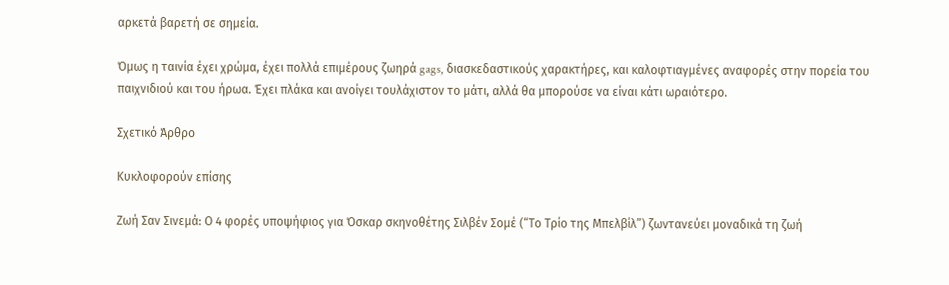αρκετά βαρετή σε σημεία.

Όμως η ταινία έχει χρώμα, έχει πολλά επιμέρους ζωηρά gags, διασκεδαστικούς χαρακτήρες, και καλοφτιαγμένες αναφορές στην πορεία του παιχνιδιού και του ήρωα. Έχει πλάκα και ανοίγει τουλάχιστον το μάτι, αλλά θα μπορούσε να είναι κάτι ωραιότερο.

Σχετικό Άρθρο

Κυκλοφορούν επίσης

Ζωή Σαν Σινεμά: Ο 4 φορές υποψήφιος για Όσκαρ σκηνοθέτης Σιλβέν Σομέ (“Το Τρίο της Μπελβίλ”) ζωντανεύει μοναδικά τη ζωή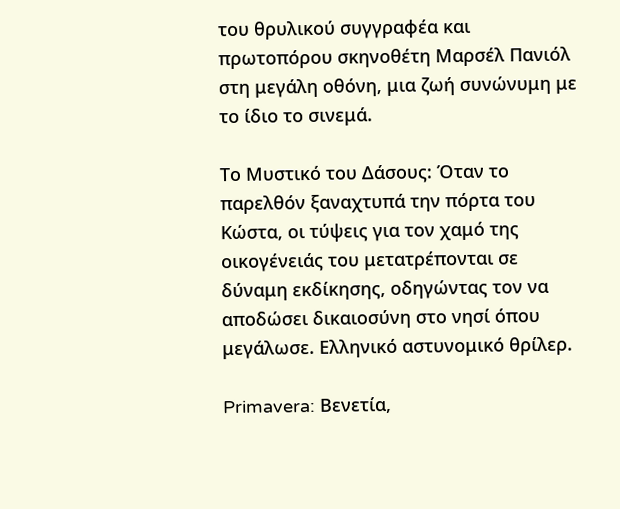του θρυλικού συγγραφέα και πρωτοπόρου σκηνοθέτη Μαρσέλ Πανιόλ στη μεγάλη οθόνη, μια ζωή συνώνυμη με το ίδιο το σινεμά.

Το Μυστικό του Δάσους: Όταν το παρελθόν ξαναχτυπά την πόρτα του Κώστα, οι τύψεις για τον χαμό της οικογένειάς του μετατρέπονται σε δύναμη εκδίκησης, οδηγώντας τον να αποδώσει δικαιοσύνη στο νησί όπου μεγάλωσε. Ελληνικό αστυνομικό θρίλερ.

Primavera: Βενετία,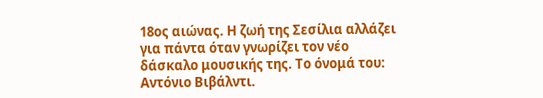18ος αιώνας. Η ζωή της Σεσίλια αλλάζει για πάντα όταν γνωρίζει τον νέο δάσκαλο μουσικής της. Το όνομά του: Αντόνιο Βιβάλντι.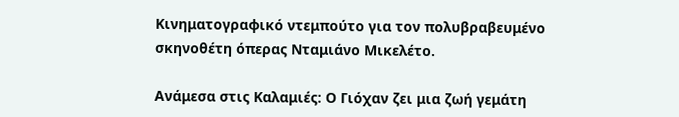Κινηματογραφικό ντεμπούτο για τον πολυβραβευμένο σκηνοθέτη όπερας Νταμιάνο Μικελέτο.

Ανάμεσα στις Καλαμιές: Ο Γιόχαν ζει μια ζωή γεμάτη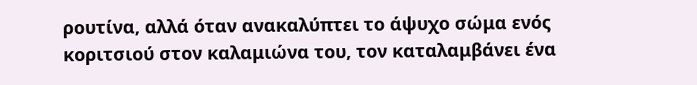ρουτίνα, αλλά όταν ανακαλύπτει το άψυχο σώμα ενός κοριτσιού στον καλαμιώνα του, τον καταλαμβάνει ένα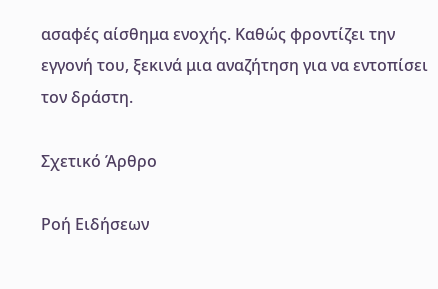ασαφές αίσθημα ενοχής. Καθώς φροντίζει την εγγονή του, ξεκινά μια αναζήτηση για να εντοπίσει τον δράστη.

Σχετικό Άρθρο

Ροή Ειδήσεων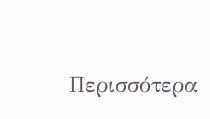Περισσότερα